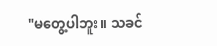"မတွေ့ပါဘူး။ သခင်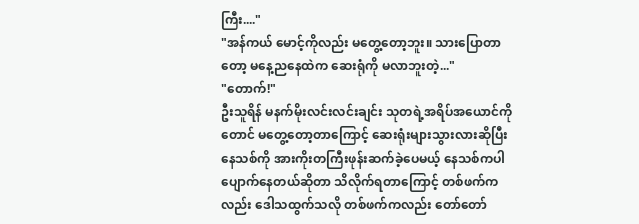ကြီး...."
"အန်ကယ် မောင့်ကိုလည်း မတွေ့တော့ဘူး။ သားပြောတာတော့ မနေ့ညနေထဲက ဆေးရုံကို မလာဘူးတဲ့..."
"တောက်!"
ဦးသူရိန် မနက်မိုးလင်းလင်းချင်း သုတရဲ့အရိပ်အယောင်ကိုတောင် မတွေ့တော့တာကြောင့် ဆေးရုံးများသွားလားဆိုပြီး နေသစ်ကို အားကိုးတကြီးဖုန်းဆက်ခဲ့ပေမယ့် နေသစ်ကပါ ပျောက်နေတယ်ဆိုတာ သိလိုက်ရတာကြောင့် တစ်ဖက်ကလည်း ဒေါသထွက်သလို တစ်ဖက်ကလည်း တော်တော်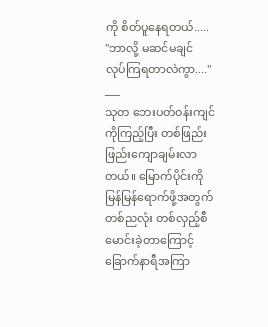ကို စိတ်ပူနေရတယ်.....
"ဘာလို့ မဆင်မချင် လုပ်ကြရတာလဲကွာ...."
___
သုတ ဘေးပတ်ဝန်းကျင်ကိုကြည့်ပြီး တစ်ဖြည်းဖြည်းကျောချမ်းလာတယ်။ မြောက်ပိုင်းကို မြန်မြန်ရောက်ဖို့အတွက် တစ်ညလုံး တစ်လှည့်စီ မောင်းခဲ့တာကြောင့် ခြောက်နာရီအကြာ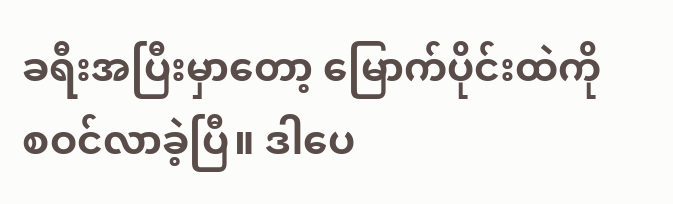ခရီးအပြီးမှာတော့ မြောက်ပိုင်းထဲကို စဝင်လာခဲ့ပြီ။ ဒါပေ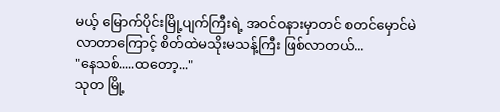မယ့် မြောက်ပိုင်းမြို့ပျက်ကြီးရဲ့ အဝင်ဝနားမှာတင် စတင်မှောင်မဲလာတာကြောင့် စိတ်ထဲမသိုးမသန့်ကြီး ဖြစ်လာတယ်...
"နေသစ်.....ထတော့..."
သုတ မြို့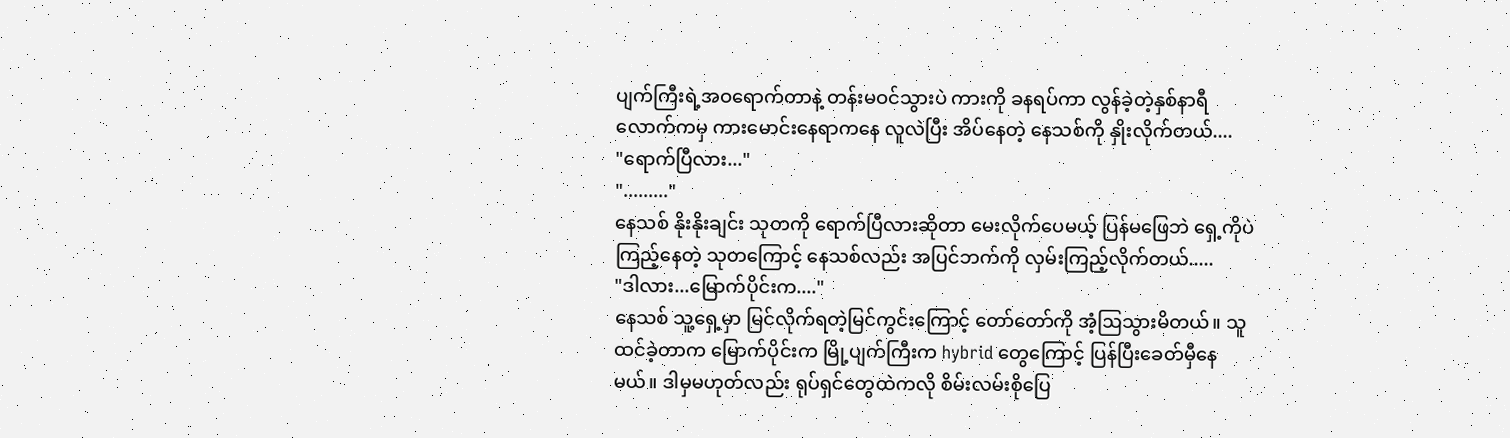ပျက်ကြီးရဲ့အဝရောက်တာနဲ့ တန်းမဝင်သွားပဲ ကားကို ခနရပ်ကာ လွန်ခဲ့တဲ့နှစ်နာရီလောက်ကမှ ကားမောင်းနေရာကနေ လူလဲပြီး အိပ်နေတဲ့ နေသစ်ကို နှိုးလိုက်တယ်....
"ရောက်ပြီလား..."
"........."
နေသစ် နိုးနိုးချင်း သုတကို ရောက်ပြီလားဆိုတာ မေးလိုက်ပေမယ့် ပြန်မဖြေဘဲ ရှေ့ကိုပဲ ကြည့်နေတဲ့ သုတကြောင့် နေသစ်လည်း အပြင်ဘက်ကို လှမ်းကြည့်လိုက်တယ်.....
"ဒါလား...မြောက်ပိုင်းက...."
နေသစ် သူ့ရှေ့မှာ မြင်လိုက်ရတဲ့မြင်ကွင်းကြောင့် တော်တော်ကို အံ့ဩသွားမိတယ်။ သူထင်ခဲ့တာက မြောက်ပိုင်းက မြို့ပျက်ကြီးက hybrid တွေကြောင့် ပြန်ပြီးခေတ်မှီနေမယ်။ ဒါမှမဟုတ်လည်း ရုပ်ရှင်တွေထဲကလို စိမ်းလမ်းစိုပြေ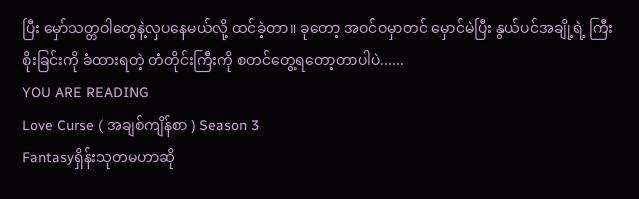ပြီး မှော်သတ္တဝါတွေနဲ့လှပနေမယ်လို့ ထင်ခဲ့တာ။ ခုတော့ အဝင်ဝမှာတင် မှောင်မဲပြီး နွယ်ပင်အချို့ရဲ့ ကြီးစိုးခြင်းကို ခံထားရတဲ့ တံတိုင်းကြီးကို စတင်တွေ့ရတော့တာပါပဲ......
YOU ARE READING
Love Curse ( အချစ်ကျိန်စာ ) Season 3
Fantasyရှိန်းသုတမဟာဆို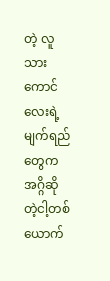တဲ့ လူသားကောင်လေးရဲ့မျက်ရည်တွေက အဂ္ဂိဆိုတဲ့ငါ့တစ်ယောက်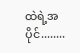ထဲရဲ့အပိုင်........